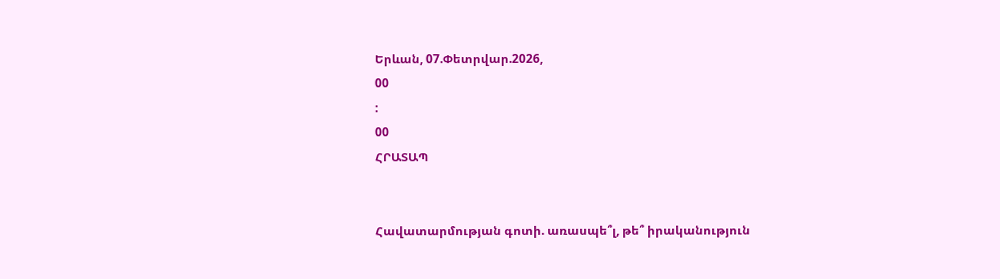Երևան, 07.Փետրվար.2026,
00
:
00
ՀՐԱՏԱՊ


Հավատարմության գոտի. առասպե՞լ, թե՞ իրականություն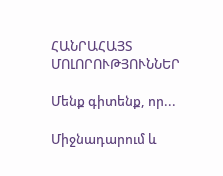ՀԱՆՐԱՀԱՅՏ ՄՈԼՈՐՈՒԹՅՈՒՆՆԵՐ

Մենք գիտենք, որ...

Միջնադարում և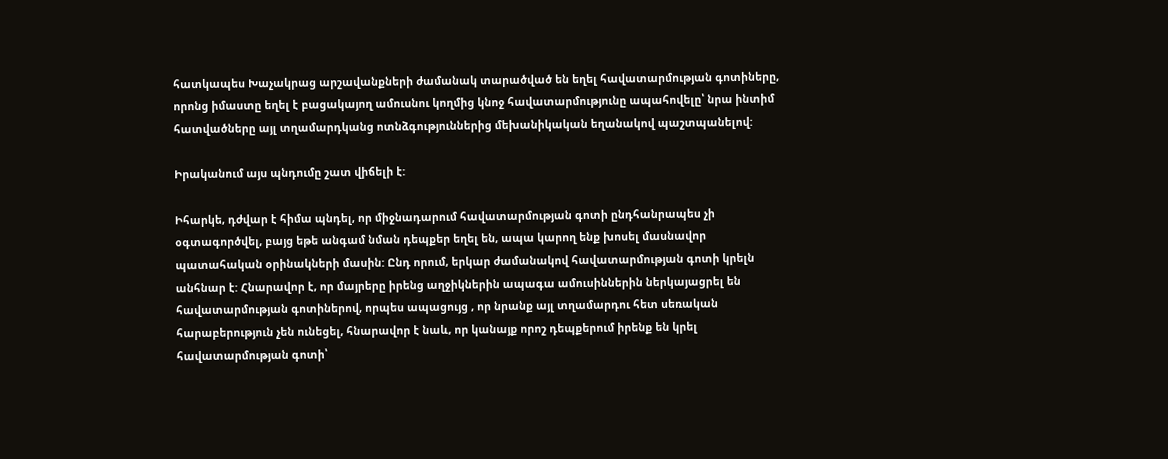հատկապես Խաչակրաց արշավանքների ժամանակ տարածված են եղել հավատարմության գոտիները, որոնց իմաստը եղել է բացակայող ամուսնու կողմից կնոջ հավատարմությունը ապահովելը՝ նրա ինտիմ հատվածները այլ տղամարդկանց ոտնձգություններից մեխանիկական եղանակով պաշտպանելով:

Իրականում այս պնդումը շատ վիճելի է:

Իհարկե, դժվար է հիմա պնդել, որ միջնադարում հավատարմության գոտի ընդհանրապես չի օգտագործվել, բայց եթե անգամ նման դեպքեր եղել են, ապա կարող ենք խոսել մասնավոր պատահական օրինակների մասին: Ընդ որում, երկար ժամանակով հավատարմության գոտի կրելն անհնար է: Հնարավոր է, որ մայրերը իրենց աղջիկներին ապագա ամուսիններին ներկայացրել են հավատարմության գոտիներով, որպես ապացույց , որ նրանք այլ տղամարդու հետ սեռական հարաբերություն չեն ունեցել, հնարավոր է նաև, որ կանայք որոշ դեպքերում իրենք են կրել հավատարմության գոտի՝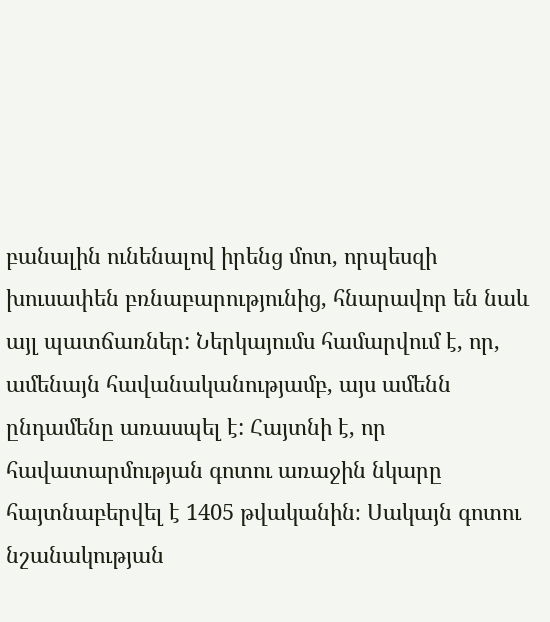բանալին ունենալով իրենց մոտ, որպեսզի խուսափեն բռնաբարությունից, հնարավոր են նաև այլ պատճառներ: Ներկայումս համարվում է, որ, ամենայն հավանականությամբ, այս ամենն ընդամենը առասպել է: Հայտնի է, որ հավատարմության գոտու առաջին նկարը հայտնաբերվել է 1405 թվականին։ Սակայն գոտու նշանակության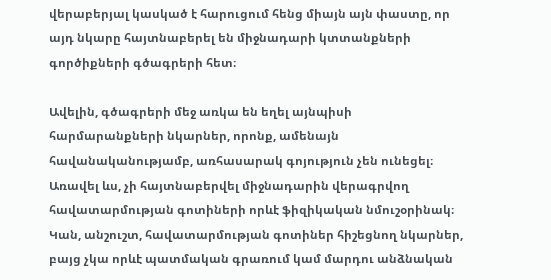վերաբերյալ կասկած է հարուցում հենց միայն այն փաստը, որ այդ նկարը հայտնաբերել են միջնադարի կտտանքների գործիքների գծագրերի հետ։

Ավելին, գծագրերի մեջ առկա են եղել այնպիսի հարմարանքների նկարներ, որոնք, ամենայն հավանականությամբ, առհասարակ գոյություն չեն ունեցել։ Առավել ևս, չի հայտնաբերվել միջնադարին վերագրվող հավատարմության գոտիների որևէ ֆիզիկական նմուշօրինակ։ Կան, անշուշտ, հավատարմության գոտիներ հիշեցնող նկարներ, բայց չկա որևէ պատմական գրառում կամ մարդու անձնական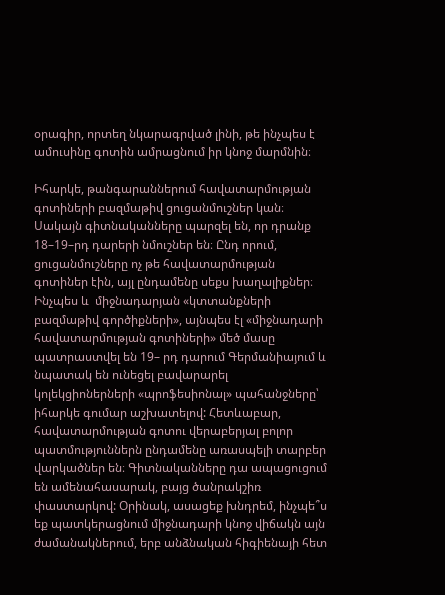օրագիր, որտեղ նկարագրված լինի, թե ինչպես է ամուսինը գոտին ամրացնում իր կնոջ մարմնին։

Իհարկե, թանգարաններում հավատարմության գոտիների բազմաթիվ ցուցանմուշներ կան։ Սակայն գիտնականները պարզել են, որ դրանք 18–19–րդ դարերի նմուշներ են։ Ընդ որում, ցուցանմուշները ոչ թե հավատարմության գոտիներ էին, այլ ընդամենը սեքս խաղալիքներ։ Ինչպես և  միջնադարյան «կտտանքների բազմաթիվ գործիքների», այնպես էլ «միջնադարի հավատարմության գոտիների» մեծ մասը պատրաստվել են 19– րդ դարում Գերմանիայում և նպատակ են ունեցել բավարարել կոլեկցիոներների «պրոֆեսիոնալ» պահանջները՝ իհարկե գումար աշխատելով: Հետևաբար, հավատարմության գոտու վերաբերյալ բոլոր պատմություններն ընդամենը առասպելի տարբեր վարկածներ են։ Գիտնականները դա ապացուցում են ամենահասարակ, բայց ծանրակշիռ փաստարկով: Օրինակ, ասացեք խնդրեմ, ինչպե՞ս եք պատկերացնում միջնադարի կնոջ վիճակն այն ժամանակներում, երբ անձնական հիգիենայի հետ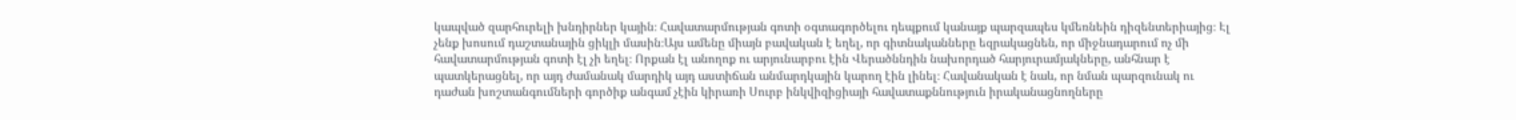կապված զարհուրելի խնդիրներ կային։ Հավատարմության գոտի օգտագործելու դեպքում կանայք պարզապես կմեռնեին դիզենտերիայից։ Էլ չենք խոսում դաշտանային ցիկլի մասին։Այս ամենը միայն բավական է եղել, որ գիտնականները եզրակացնեն, որ միջնադարում ոչ մի հավատարմության գոտի էլ չի եղել։ Որքան էլ անողոք ու արյունարբու էին Վերածննդին նախորդած հարյուրամյակները, անհնար է պատկերացնել, որ այդ ժամանակ մարդիկ այդ աստիճան անմարդկային կարող էին լինել։ Հավանական է նաև, որ նման պարզունակ ու դաժան խոշտանգումների գործիք անգամ չէին կիրառի Սուրբ ինկվիզիցիայի հավատաքննություն իրականացնողները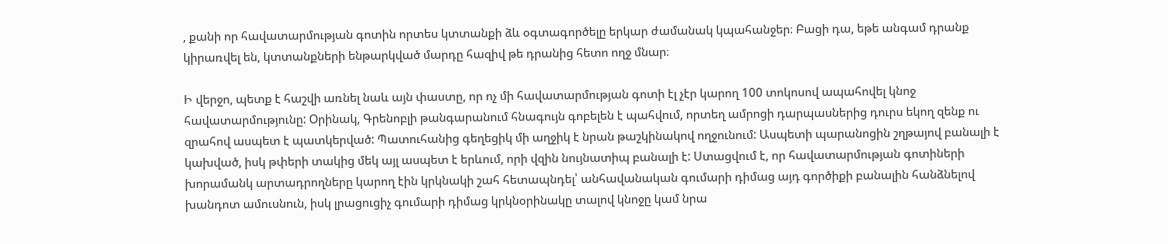, քանի որ հավատարմության գոտին որտես կտտանքի ձև օգտագործելը երկար ժամանակ կպահանջեր։ Բացի դա, եթե անգամ դրանք կիրառվել են, կտտանքների ենթարկված մարդը հազիվ թե դրանից հետո ողջ մնար։

Ի վերջո, պետք է հաշվի առնել նաև այն փաստը, որ ոչ մի հավատարմության գոտի էլ չէր կարող 100 տոկոսով ապահովել կնոջ հավատարմությունը: Օրինակ, Գրենոբլի թանգարանում հնագույն գոբելեն է պահվում, որտեղ ամրոցի դարպասներից դուրս եկող զենք ու զրահով ասպետ է պատկերված: Պատուհանից գեղեցիկ մի աղջիկ է նրան թաշկինակով ողջունում: Ասպետի պարանոցին շղթայով բանալի է կախված, իսկ թփերի տակից մեկ այլ ասպետ է երևում, որի վզին նույնատիպ բանալի է: Ստացվում է, որ հավատարմության գոտիների խորամանկ արտադրողները կարող էին կրկնակի շահ հետապնդել՝ անհավանական գումարի դիմաց այդ գործիքի բանալին հանձնելով խանդոտ ամուսնուն, իսկ լրացուցիչ գումարի դիմաց կրկնօրինակը տալով կնոջը կամ նրա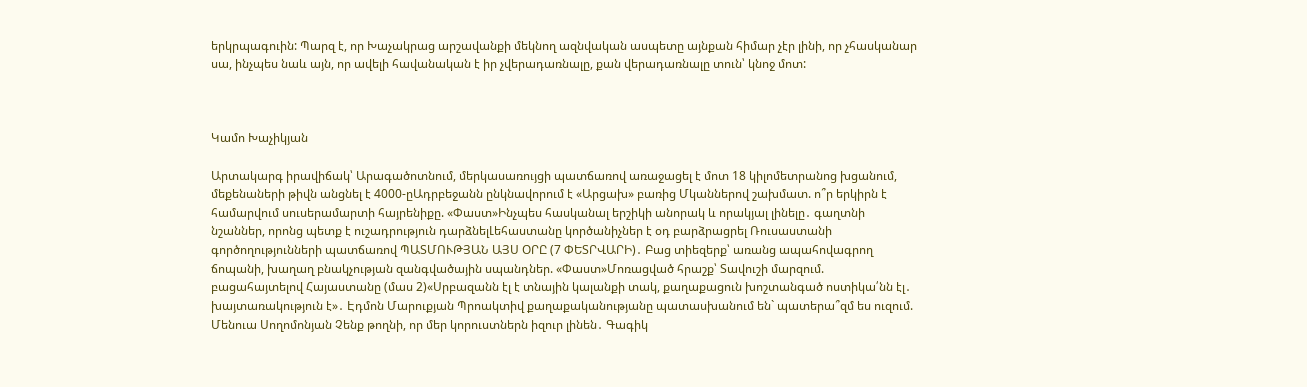երկրպագուին: Պարզ է, որ Խաչակրաց արշավանքի մեկնող ազնվական ասպետը այնքան հիմար չէր լինի, որ չհասկանար սա, ինչպես նաև այն, որ ավելի հավանական է իր չվերադառնալը, քան վերադառնալը տուն՝ կնոջ մոտ:



Կամո Խաչիկյան

Արտակարգ իրավիճակ՝ Արագածոտնում, մերկասառույցի պատճառով առաջացել է մոտ 18 կիլոմետրանոց խցանում, մեքենաների թիվն անցնել է 4000-ըԱդրբեջանն ընկնավորում է «Արցախ» բառից Մկաններով շախմատ. ո՞ր երկիրն է համարվում սուսերամարտի հայրենիքը. «Փաստ»Ինչպես հասկանալ երշիկի անորակ և որակյալ լինելը․ գաղտնի նշաններ, որոնց պետք է ուշադրություն դարձնելԼեհաստանը կործանիչներ է օդ բարձրացրել Ռուսաստանի գործողությունների պատճառով ՊԱՏՄՈՒԹՅԱՆ ԱՅՍ ՕՐԸ (7 ՓԵՏՐՎԱՐԻ)․ Բաց տիեզերք՝ առանց ապահովագրող ճոպանի, խաղաղ բնակչության զանգվածային սպանդներ. «Փաստ»Մոռացված հրաշք՝ Տավուշի մարզում. բացահայտելով Հայաստանը (մաս 2)«Սրբազանն էլ է տնային կալանքի տակ, քաղաքացուն խոշտանգած ոստիկա՛նն էլ․ խայտառակություն է»․ Էդմոն Մարուքյան Պրոակտիվ քաղաքականությանը պատասխանում են` պատերա՞զմ ես ուզում. Մենուա Սողոմոնյան Չենք թողնի, որ մեր կորուստներն իզուր լինեն․ Գագիկ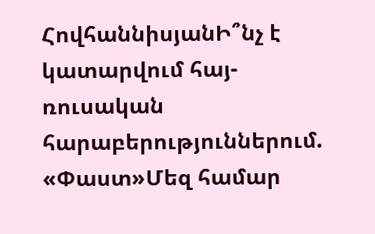ՀովհաննիսյանԻ՞նչ է կատարվում հայ-ռուսական հարաբերություններում. «Փաստ»Մեզ համար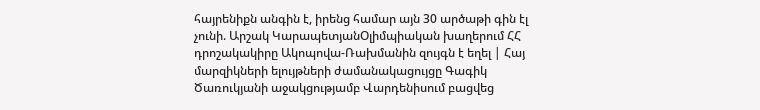հայրենիքն անգին է, իրենց համար այն 30 արծաթի գին էլ չունի. Արշակ ԿարապետյանՕլիմպիական խաղերում ՀՀ դրոշակակիրը Ակոպովա-Ռախմանին զույգն է եղել | Հայ մարզիկների ելույթների ժամանակացույցը Գագիկ Ծառուկյանի աջակցությամբ Վարդենիսում բացվեց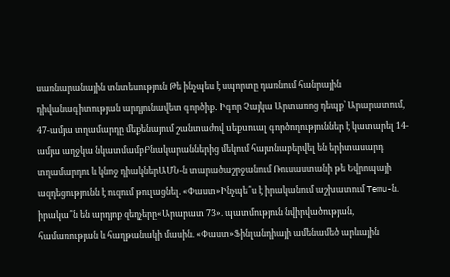սառնարանային տնտեսություն Թե ինչպես է սպորտը դառնում հանրային դիվանագիտության արդյունավետ գործիք․ Իգոր Չայկա Արտառոց դեպք՝ Արարատում, 47-ամյա տղամարդը մեքենայում շանտաժով uեքuուալ գործողություններ է կատարել 14-ամյա աղջկա նկատմամբԲնակարաններից մեկում հայտնաբերվել են երիտասարդ տղամարդու և կնոջ դիակներԱՄՆ-ն տարածաշրջանում Ռուսաստանի թե Եվրոպայի ազդեցությունն է ուզում թուլացնել. «Փաստ»Ինչպե՞ս է իրականում աշխատում Temu-ն. իրակա՞ն են արդյոք զեղչերը«Արարատ 73». պատմություն նվիրվածության, համառության և հաղթանակի մասին. «Փաստ»Ֆինլանդիայի ամենամեծ արևային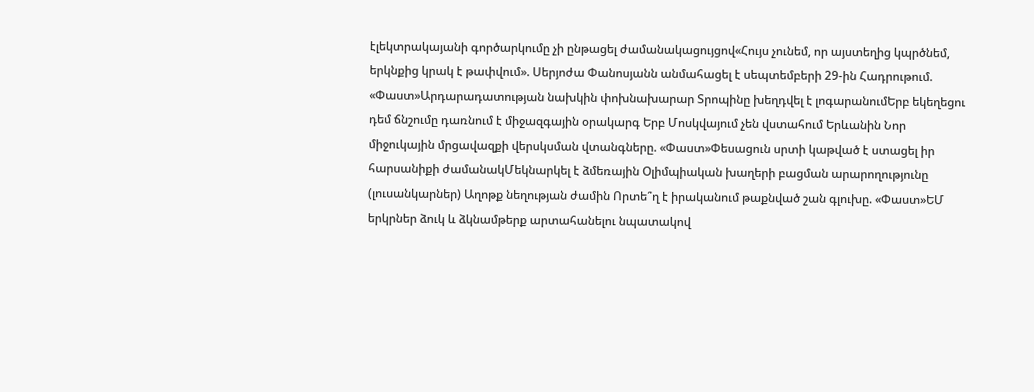էլեկտրակայանի գործարկումը չի ընթացել ժամանակացույցով«Հույս չունեմ, որ այստեղից կպրծնեմ, երկնքից կրակ է թափվում». Սերյոժա Փանոսյանն անմահացել է սեպտեմբերի 29-ին Հադրութում. «Փաստ»Արդարադատության նախկին փոխնախարար Տրոպինը խեղդվել է լոգարանումԵրբ եկեղեցու դեմ ճնշումը դառնում է միջազգային օրակարգ Երբ Մոսկվայում չեն վստահում Երևանին Նոր միջուկային մրցավազքի վերսկսման վտանգները. «Փաստ»Փեսացուն սրտի կաթված է ստացել իր հարսանիքի ժամանակՄեկնարկել է ձմեռային Օլիմպիական խաղերի բացման արարողությունը (լուսանկարներ) Աղոթք նեղության ժամին Որտե՞ղ է իրականում թաքնված շան գլուխը. «Փաստ»ԵՄ երկրներ ձուկ և ձկնամթերք արտահանելու նպատակով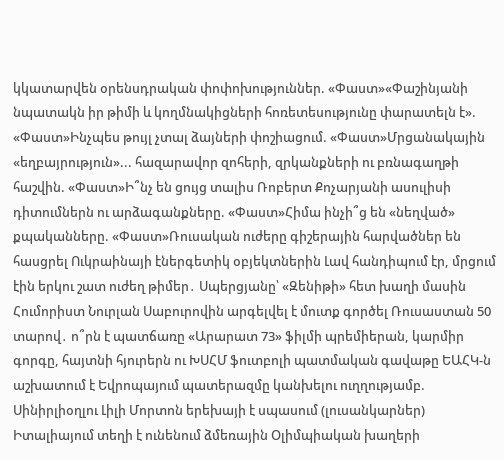կկատարվեն օրենսդրական փոփոխություններ. «Փաստ»«Փաշինյանի նպատակն իր թիմի և կողմնակիցների հոռետեսությունը փարատելն է». «Փաստ»Ինչպես թույլ չտալ ձայների փոշիացում. «Փաստ»Մրցանակային «եղբայրություն»... հազարավոր զոհերի, զրկանքների ու բռնագաղթի հաշվին. «Փաստ»Ի՞նչ են ցույց տալիս Ռոբերտ Քոչարյանի ասուլիսի դիտումներն ու արձագանքները. «Փաստ»Հիմա ինչի՞ց են «նեղված» քպականները. «Փաստ»Ռուսական ուժերը գիշերային հարվածներ են հասցրել Ուկրաինայի էներգետիկ օբյեկտներին Լավ հանդիպում էր, մրցում էին երկու շատ ուժեղ թիմեր․ Սպերցյանը՝ «Զենիթի» հետ խաղի մասին Հումորիստ Նուրլան Սաբուրովին արգելվել է մուտք գործել Ռուսաստան 50 տարով․ ո՞րն է պատճառը «Արարատ 73» ֆիլմի պրեմիերան, կարմիր գորգը, հայտնի հյուրերն ու ԽՍՀՄ ֆուտբոլի պատմական գավաթը ԵԱՀԿ-ն աշխատում է Եվրոպայում պատերազմը կանխելու ուղղությամբ. Սինիրլիօղլու Լիլի Մորտոն երեխայի է սպասում (լուսանկարներ) Իտալիայում տեղի է ունենում ձմեռային Օլիմպիական խաղերի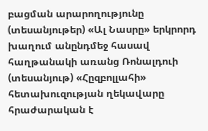բացման արարողությունը (տեսանյութեր) «Ալ Նասրը» երկրորդ խաղում անընդմեջ հասավ հաղթանակի առանց Ռոնալդուի (տեսանյութ) «Հըզբոլլահի» հետախուզության ղեկավարը հրաժարական է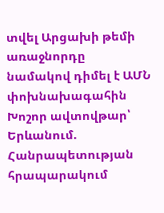տվել Արցախի թեմի առաջնորդը նամակով դիմել է ԱՄՆ փոխնախագահին Խոշոր ավտովթար՝ Երևանում. Հանրապետության հրապարակում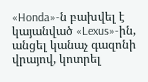«Honda»-ն բախվել է կայանված «Lexus»-ին, անցել կանաչ գազոնի վրայով, կոտրել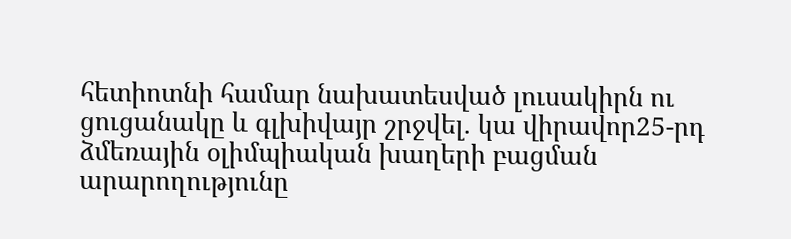հետիոտնի համար նախատեսված լուսակիրն ու ցուցանակը և գլխիվայր շրջվել. կա վիրավոր25-րդ ձմեռային օլիմպիական խաղերի բացման արարողությունը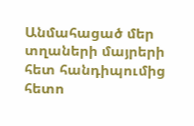Անմահացած մեր տղաների մայրերի հետ հանդիպումից հետո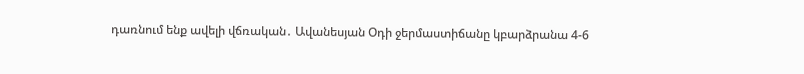դառնում ենք ավելի վճռական․ Ավանեսյան Օդի ջերմաստիճանը կբարձրանա 4-6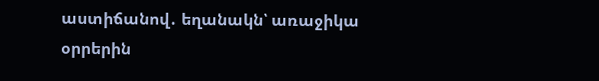աստիճանով․ եղանակն՝ առաջիկա օրրերին